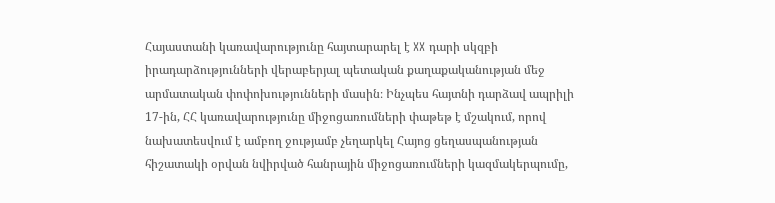Հայաստանի կառավարությունը հայտարարել է XX դարի սկզբի իրադարձությունների վերաբերյալ պետական քաղաքականության մեջ արմատական փոփոխությունների մասին։ Ինչպես հայտնի դարձավ ապրիլի 17-ին, ՀՀ կառավարությունը միջոցառումների փաթեթ է մշակում, որով նախատեսվում է ամբող ջությամբ չեղարկել Հայոց ցեղասպանության հիշատակի օրվան նվիրված հանրային միջոցառումների կազմակերպումը,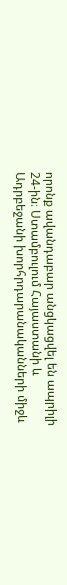որոնք ավանդաբար անցկացվել են ապրիլի 24-ին։ Ստամբուլում Հայաստանի և Ադրբեջանի խորհրդարանականների միջև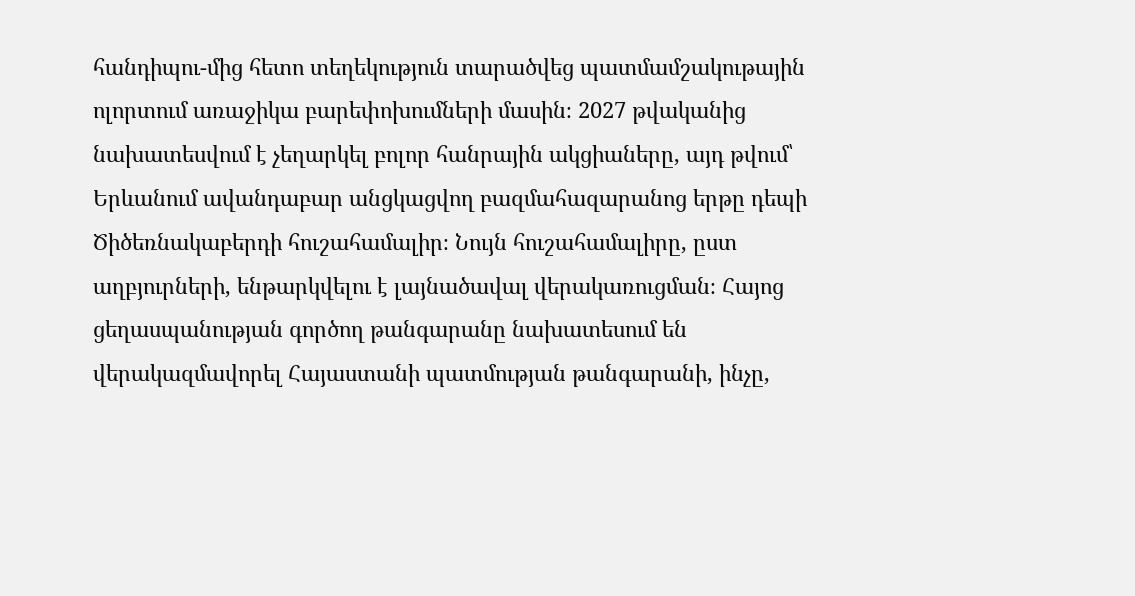հանդիպու-մից հետո տեղեկություն տարածվեց պատմամշակութային ոլորտում առաջիկա բարեփոխումների մասին։ 2027 թվականից նախատեսվում է չեղարկել բոլոր հանրային ակցիաները, այդ թվում՝ Երևանում ավանդաբար անցկացվող բազմահազարանոց երթը դեպի Ծիծեռնակաբերդի հուշահամալիր։ Նույն հուշահամալիրը, ըստ աղբյուրների, ենթարկվելու է լայնածավալ վերակառուցման։ Հայոց ցեղասպանության գործող թանգարանը նախատեսում են վերակազմավորել Հայաստանի պատմության թանգարանի, ինչը,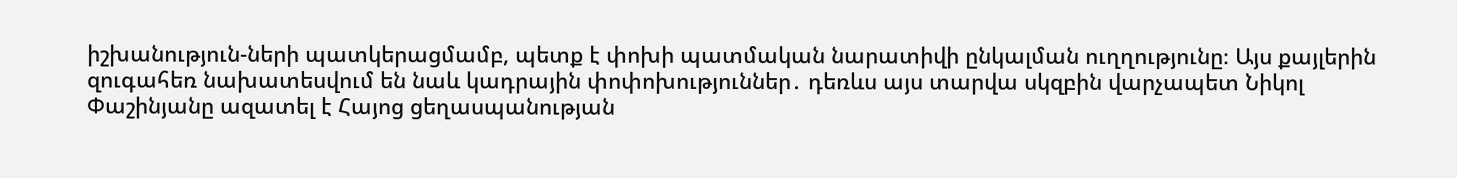իշխանություն-ների պատկերացմամբ, պետք է փոխի պատմական նարատիվի ընկալման ուղղությունը։ Այս քայլերին զուգահեռ նախատեսվում են նաև կադրային փոփոխություններ․ դեռևս այս տարվա սկզբին վարչապետ Նիկոլ Փաշինյանը ազատել է Հայոց ցեղասպանության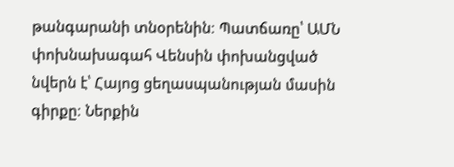թանգարանի տնօրենին։ Պատճառը՝ ԱՄՆ փոխնախագահ Վենսին փոխանցված նվերն է՝ Հայոց ցեղասպանության մասին գիրքը։ Ներքին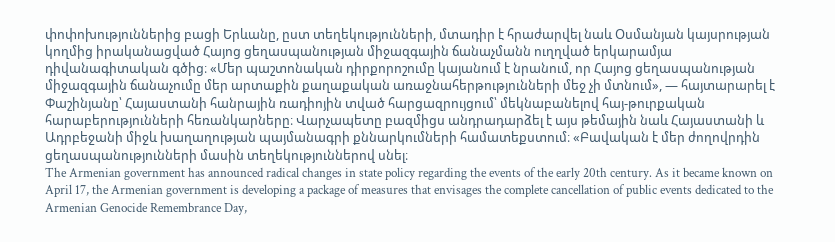փոփոխություններից բացի Երևանը, ըստ տեղեկությունների, մտադիր է հրաժարվել նաև Օսմանյան կայսրության կողմից իրականացված Հայոց ցեղասպանության միջազգային ճանաչմանն ուղղված երկարամյա դիվանագիտական գծից։ «Մեր պաշտոնական դիրքորոշումը կայանում է նրանում, որ Հայոց ցեղասպանության միջազգային ճանաչումը մեր արտաքին քաղաքական առաջնահերթությունների մեջ չի մտնում», — հայտարարել է Փաշինյանը՝ Հայաստանի հանրային ռադիոյին տված հարցազրույցում՝ մեկնաբանելով հայ-թուրքական հարաբերությունների հեռանկարները։ Վարչապետը բազմիցս անդրադարձել է այս թեմային նաև Հայաստանի և Ադրբեջանի միջև խաղաղության պայմանագրի քննարկումների համատեքստում։ «Բավական է մեր ժողովրդին ցեղասպանությունների մասին տեղեկություններով սնել։
The Armenian government has announced radical changes in state policy regarding the events of the early 20th century. As it became known on April 17, the Armenian government is developing a package of measures that envisages the complete cancellation of public events dedicated to the Armenian Genocide Remembrance Day,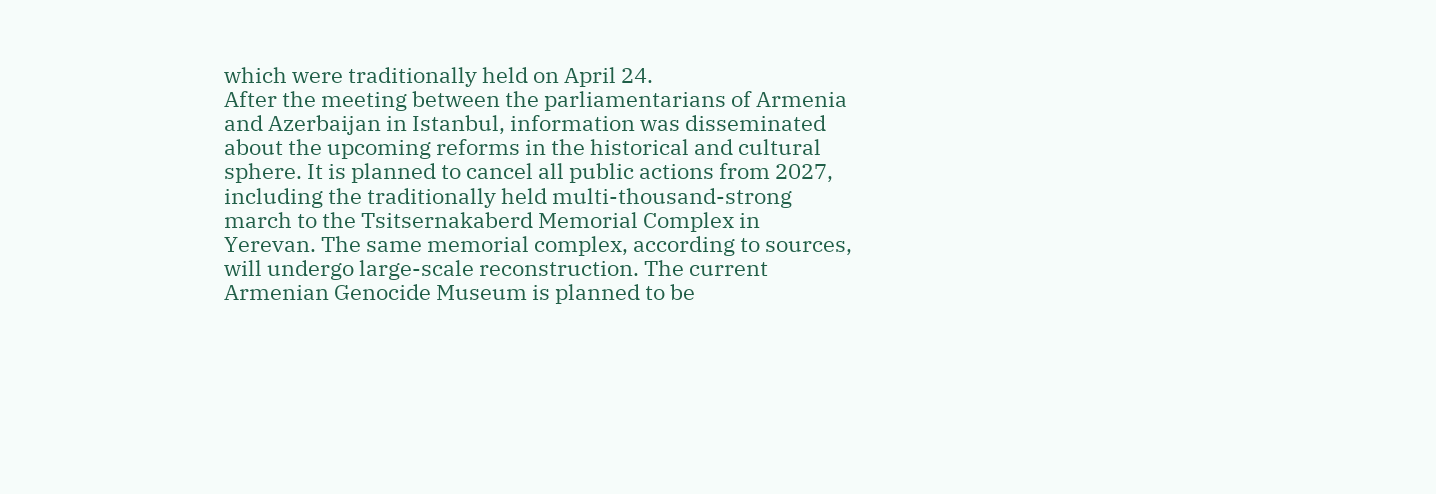which were traditionally held on April 24.
After the meeting between the parliamentarians of Armenia and Azerbaijan in Istanbul, information was disseminated about the upcoming reforms in the historical and cultural sphere. It is planned to cancel all public actions from 2027, including the traditionally held multi-thousand-strong march to the Tsitsernakaberd Memorial Complex in Yerevan. The same memorial complex, according to sources, will undergo large-scale reconstruction. The current Armenian Genocide Museum is planned to be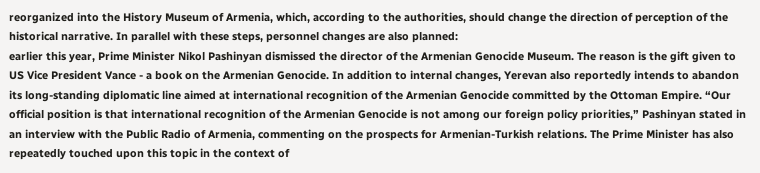reorganized into the History Museum of Armenia, which, according to the authorities, should change the direction of perception of the historical narrative. In parallel with these steps, personnel changes are also planned:
earlier this year, Prime Minister Nikol Pashinyan dismissed the director of the Armenian Genocide Museum. The reason is the gift given to US Vice President Vance - a book on the Armenian Genocide. In addition to internal changes, Yerevan also reportedly intends to abandon its long-standing diplomatic line aimed at international recognition of the Armenian Genocide committed by the Ottoman Empire. “Our official position is that international recognition of the Armenian Genocide is not among our foreign policy priorities,” Pashinyan stated in an interview with the Public Radio of Armenia, commenting on the prospects for Armenian-Turkish relations. The Prime Minister has also repeatedly touched upon this topic in the context of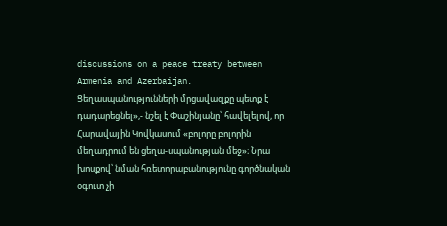discussions on a peace treaty between Armenia and Azerbaijan. Ցեղասպանությունների մրցավազքը պետք է դադարեցնել»,- նշել է Փաշինյանը՝ հավելելով, որ Հարավային Կովկասում «բոլորը բոլորին մեղադրում են ցեղա-սպանության մեջ»։ Նրա խոսքով՝ նման հռետորաբանությունը գործնական օգուտ չի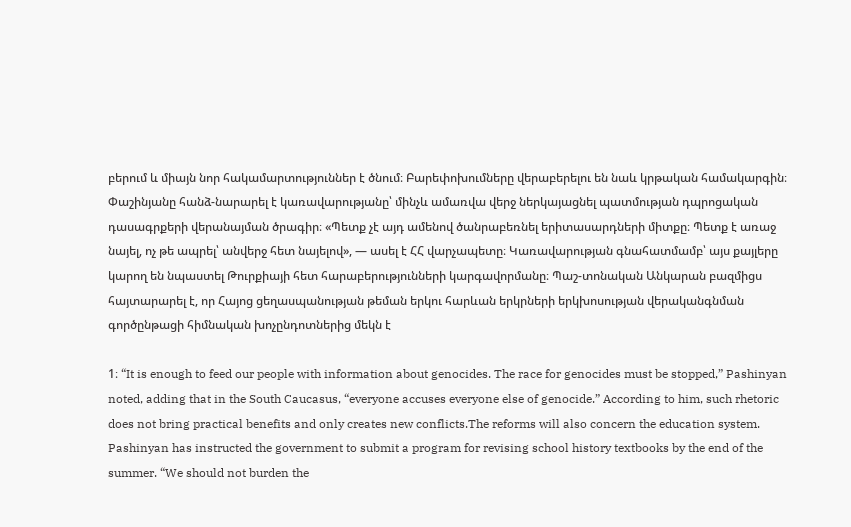բերում և միայն նոր հակամարտություններ է ծնում։ Բարեփոխումները վերաբերելու են նաև կրթական համակարգին։ Փաշինյանը հանձ-նարարել է կառավարությանը՝ մինչև ամառվա վերջ ներկայացնել պատմության դպրոցական դասագրքերի վերանայման ծրագիր։ «Պետք չէ այդ ամենով ծանրաբեռնել երիտասարդների միտքը։ Պետք է առաջ նայել, ոչ թե ապրել՝ անվերջ հետ նայելով», — ասել է ՀՀ վարչապետը։ Կառավարության գնահատմամբ՝ այս քայլերը կարող են նպաստել Թուրքիայի հետ հարաբերությունների կարգավորմանը։ Պաշ-տոնական Անկարան բազմիցս հայտարարել է, որ Հայոց ցեղասպանության թեման երկու հարևան երկրների երկխոսության վերականգնման գործընթացի հիմնական խոչընդոտներից մեկն է

1։ “It is enough to feed our people with information about genocides. The race for genocides must be stopped,” Pashinyan noted, adding that in the South Caucasus, “everyone accuses everyone else of genocide.” According to him, such rhetoric does not bring practical benefits and only creates new conflicts.The reforms will also concern the education system. Pashinyan has instructed the government to submit a program for revising school history textbooks by the end of the summer. “We should not burden the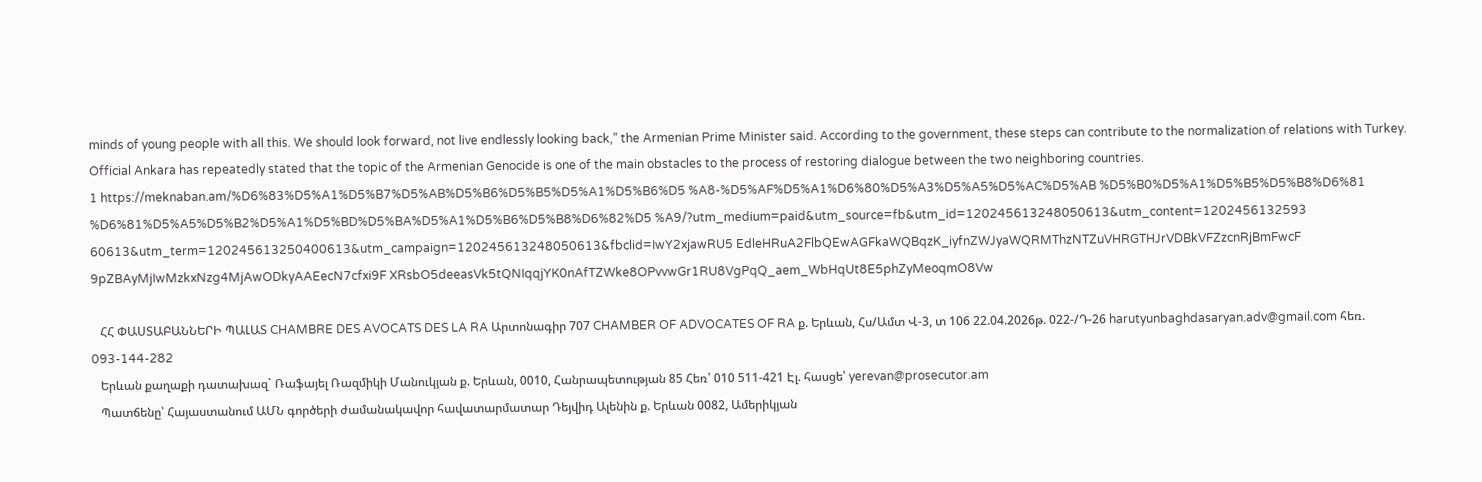minds of young people with all this. We should look forward, not live endlessly looking back,” the Armenian Prime Minister said. According to the government, these steps can contribute to the normalization of relations with Turkey. Official Ankara has repeatedly stated that the topic of the Armenian Genocide is one of the main obstacles to the process of restoring dialogue between the two neighboring countries.
1 https://meknaban.am/%D6%83%D5%A1%D5%B7%D5%AB%D5%B6%D5%B5%D5%A1%D5%B6%D5 %A8-%D5%AF%D5%A1%D6%80%D5%A3%D5%A5%D5%AC%D5%AB %D5%B0%D5%A1%D5%B5%D5%B8%D6%81 %D6%81%D5%A5%D5%B2%D5%A1%D5%BD%D5%BA%D5%A1%D5%B6%D5%B8%D6%82%D5 %A9/?utm_medium=paid&utm_source=fb&utm_id=120245613248050613&utm_content=1202456132593 60613&utm_term=120245613250400613&utm_campaign=120245613248050613&fbclid=IwY2xjawRU5 EdleHRuA2FlbQEwAGFkaWQBqzK_iyfnZWJyaWQRMThzNTZuVHRGTHJrVDBkVFZzcnRjBmFwcF 9pZBAyMjIwMzkxNzg4MjAwODkyAAEecN7cfxi9F XRsbO5deeasVk5tQNIqqjYK0nAfTZWke8OPvvwGr1RU8VgPqQ_aem_WbHqUt8E5phZyMeoqmO8Vw

   ՀՀ ՓԱՍՏԱԲԱՆՆԵՐԻ ՊԱԼԱՏ CHAMBRE DES AVOCATS DES LA RA Արտոնագիր 707 CHAMBER OF ADVOCATES OF RA ք. Երևան, Հս/Ամտ Վ-3, տ 106 22.04.2026թ. 022-/Դ-26 harutyunbaghdasaryan.adv@gmail.com հեռ. 093-144-282
   Երևան քաղաքի դատախազ` Ռաֆայել Ռազմիկի Մանուկյան ք. Երևան, 0010, Հանրապետության 85 Հեռ՝ 010 511-421 Էլ. հասցե՝ yerevan@prosecutor.am
   Պատճենը՝ Հայաստանում ԱՄՆ գործերի ժամանակավոր հավատարմատար Դեյվիդ Ալենին ք. Երևան 0082, Ամերիկյան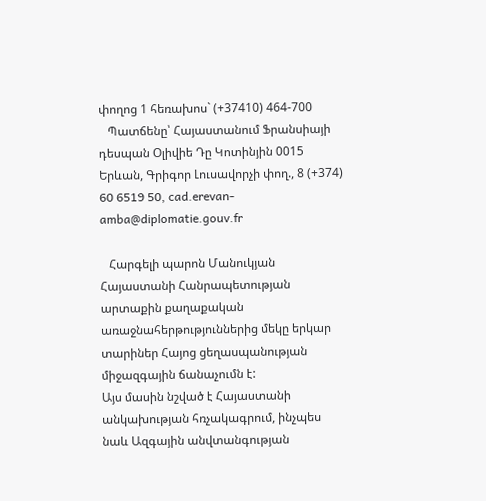փողոց 1 հեռախոս` (+37410) 464-700
   Պատճենը՝ Հայաստանում Ֆրանսիայի դեսպան Օլիվիե Դը Կոտինյին 0015 Երևան, Գրիգոր Լուսավորչի փող., 8 (+374) 60 6519 50, cad.erevan-amba@diplomatie.gouv.fr

   Հարգելի պարոն Մանուկյան Հայաստանի Հանրապետության արտաքին քաղաքական առաջնահերթություններից մեկը երկար տարիներ Հայոց ցեղասպանության միջազգային ճանաչումն է:
Այս մասին նշված է Հայաստանի անկախության հռչակագրում, ինչպես նաև Ազգային անվտանգության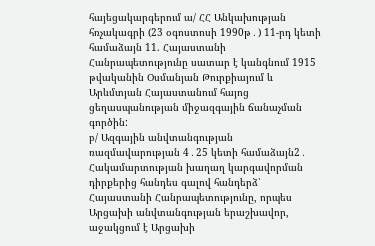հայեցակարգերում ա/ ՀՀ Անկախության հռչակագրի (23 օգոստոսի 1990թ․) 11-րդ կետի համաձայն 11. Հայաստանի Հանրապետությունը սատար է կանգնում 1915 թվականին Օսմանյան Թուրքիայում և Արևմտյան Հայաստանում հայոց ցեղասպանության միջազգային ճանաչման գործին:
բ/ Ազգային անվտանգության ռազմավարության 4․25 կետի համաձայն2․ Հակամարտության խաղաղ կարգավորման դիրքերից հանդես գալով հանդերձ՝ Հայաստանի Հանրապետությունը, որպես Արցախի անվտանգության երաշխավոր, աջակցում է Արցախի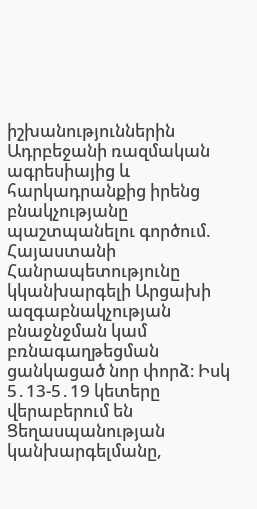իշխանություններին Ադրբեջանի ռազմական ագրեսիայից և հարկադրանքից իրենց բնակչությանը պաշտպանելու գործում. Հայաստանի Հանրապետությունը կկանխարգելի Արցախի ազգաբնակչության բնաջնջման կամ բռնագաղթեցման ցանկացած նոր փորձ։ Իսկ 5․13-5․19 կետերը վերաբերում են Ցեղասպանության կանխարգելմանը,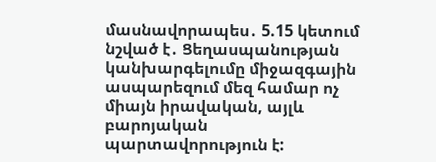մասնավորապես․ 5.15 կետում նշված է․ Ցեղասպանության կանխարգելումը միջազգային ասպարեզում մեզ համար ոչ միայն իրավական, այլև բարոյական պարտավորություն է: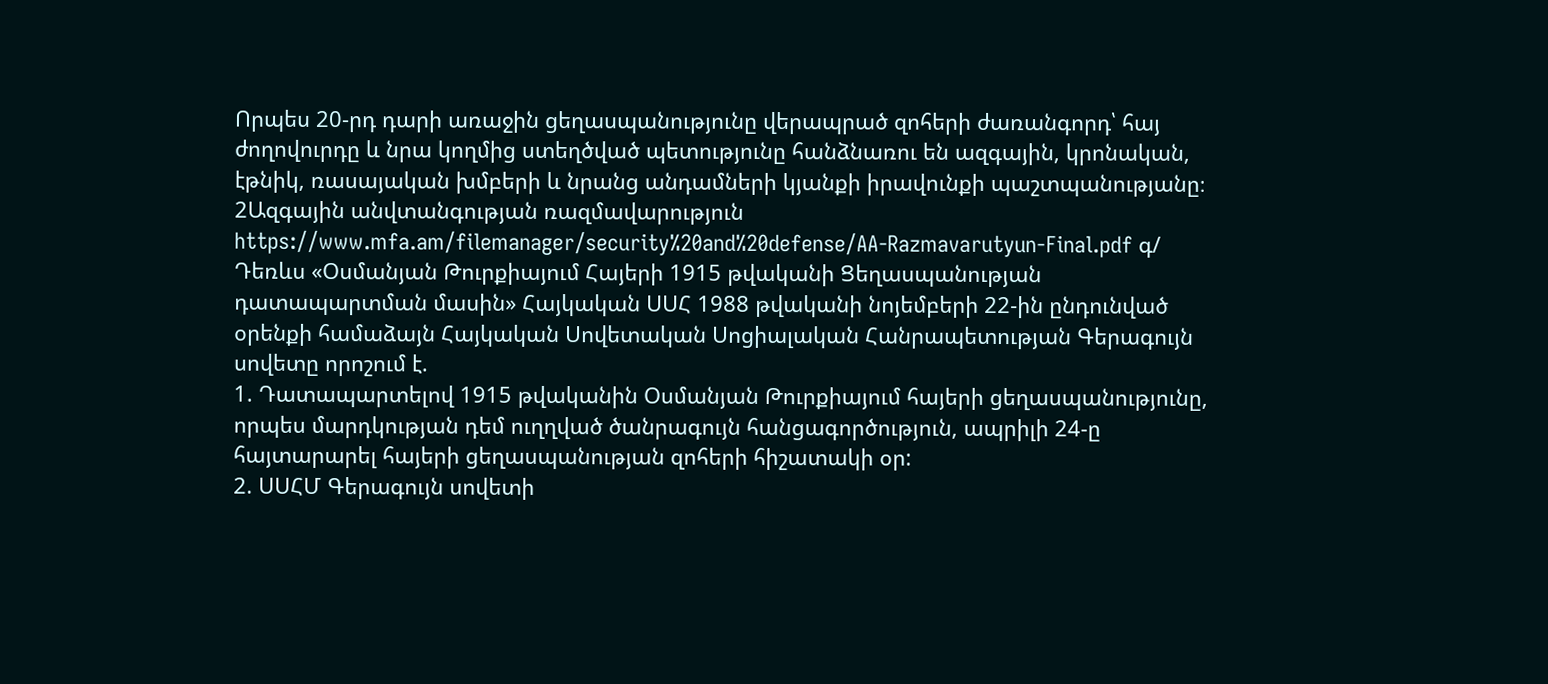Որպես 20-րդ դարի առաջին ցեղասպանությունը վերապրած զոհերի ժառանգորդ՝ հայ ժողովուրդը և նրա կողմից ստեղծված պետությունը հանձնառու են ազգային, կրոնական, էթնիկ, ռասայական խմբերի և նրանց անդամների կյանքի իրավունքի պաշտպանությանը։ 2Ազգային անվտանգության ռազմավարություն https://www.mfa.am/filemanager/security%20and%20defense/AA-Razmavarutyun-Final.pdf գ/ Դեռևս «Օսմանյան Թուրքիայում Հայերի 1915 թվականի Ցեղասպանության դատապարտման մասին» Հայկական ՍՍՀ 1988 թվականի նոյեմբերի 22-ին ընդունված օրենքի համաձայն Հայկական Սովետական Սոցիալական Հանրապետության Գերագույն սովետը որոշում է.
1. Դատապարտելով 1915 թվականին Օսմանյան Թուրքիայում հայերի ցեղասպանությունը, որպես մարդկության դեմ ուղղված ծանրագույն հանցագործություն, ապրիլի 24-ը հայտարարել հայերի ցեղասպանության զոհերի հիշատակի օր:
2. ՍՍՀՄ Գերագույն սովետի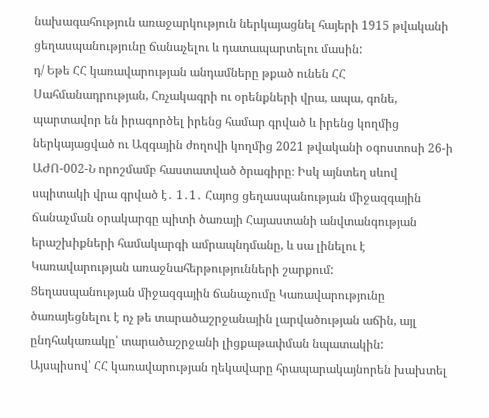նախագահություն առաջարկություն ներկայացնել հայերի 1915 թվականի ցեղասպանությունը ճանաչելու և դատապարտելու մասին:
դ/ Եթե ՀՀ կառավարության անդամները թքած ունեն ՀՀ Սահմանադրության, Հռչակագրի ու օրենքների վրա, ապա, գոնե, պարտավոր են իրագործել իրենց համար գրված և իրենց կողմից ներկայացված ու Ազգային ժողովի կողմից 2021 թվականի օգոստոսի 26-ի ԱԺՈ-002-Ն որոշմամբ հաստատված ծրագիրը։ Իսկ այնտեղ սևով սպիտակի վրա գրված է․ 1․1․ Հայոց ցեղասպանության միջազգային ճանաչման օրակարգը պիտի ծառայի Հայաստանի անվտանգության երաշխիքների համակարգի ամրապնդմանը, և սա լինելու է Կառավարության առաջնահերթությունների շարքում:
Ցեղասպանության միջազգային ճանաչումը Կառավարությունը ծառայեցնելու է ոչ թե տարածաշրջանային լարվածության աճին, այլ ընդհակառակը՝ տարածաշրջանի լիցքաթափման նպատակին:
Այսպիսով՝ ՀՀ կառավարության ղեկավարը հրապարակայնորեն խախտել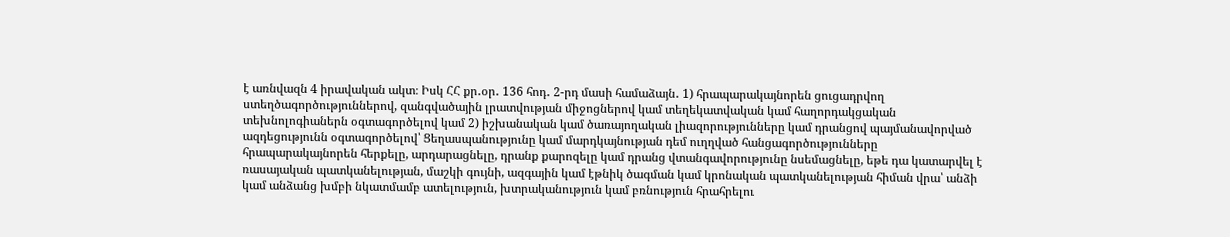է առնվազն 4 իրավական ակտ։ Իսկ ՀՀ քր․օր․ 136 հոդ․ 2-րդ մասի համաձայն․ 1) հրապարակայնորեն ցուցադրվող ստեղծագործություններով, զանգվածային լրատվության միջոցներով կամ տեղեկատվական կամ հաղորդակցական տեխնոլոգիաներն օգտագործելով կամ 2) իշխանական կամ ծառայողական լիազորությունները կամ դրանցով պայմանավորված ազդեցությունն օգտագործելով՝ Ցեղասպանությունը կամ մարդկայնության դեմ ուղղված հանցագործությունները հրապարակայնորեն հերքելը, արդարացնելը, դրանք քարոզելը կամ դրանց վտանգավորությունը նսեմացնելը, եթե դա կատարվել է ռասայական պատկանելության, մաշկի գույնի, ազգային կամ էթնիկ ծագման կամ կրոնական պատկանելության հիման վրա՝ անձի կամ անձանց խմբի նկատմամբ ատելություն, խտրականություն կամ բռնություն հրահրելու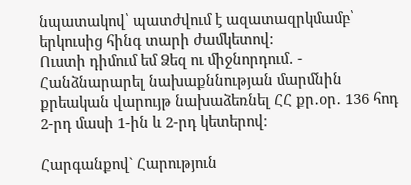նպատակով՝ պատժվում է ազատազրկմամբ՝ երկուսից հինգ տարի ժամկետով:
Ուստի դիմում եմ Ձեզ ու միջնորդում․ - Հանձնարարել նախաքննության մարմնին քրեական վարույթ նախաձեռնել ՀՀ քր․օր․ 136 հոդ 2-րդ մասի 1-ին և 2-րդ կետերով։

Հարգանքով` Հարություն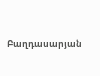Բաղդասարյան